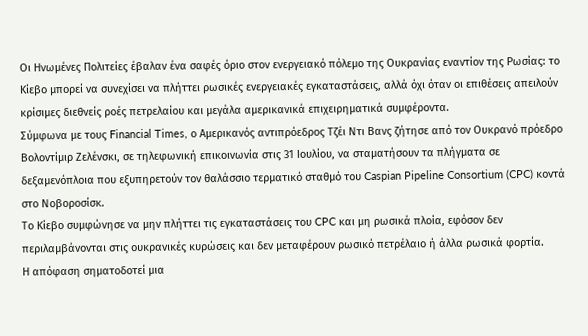Οι Ηνωμένες Πολιτείες έβαλαν ένα σαφές όριο στον ενεργειακό πόλεμο της Ουκρανίας εναντίον της Ρωσίας: το Κίεβο μπορεί να συνεχίσει να πλήττει ρωσικές ενεργειακές εγκαταστάσεις, αλλά όχι όταν οι επιθέσεις απειλούν κρίσιμες διεθνείς ροές πετρελαίου και μεγάλα αμερικανικά επιχειρηματικά συμφέροντα.
Σύμφωνα με τους Financial Times, ο Αμερικανός αντιπρόεδρος Τζέι Ντι Βανς ζήτησε από τον Ουκρανό πρόεδρο Βολοντίμιρ Ζελένσκι, σε τηλεφωνική επικοινωνία στις 31 Ιουλίου, να σταματήσουν τα πλήγματα σε δεξαμενόπλοια που εξυπηρετούν τον θαλάσσιο τερματικό σταθμό του Caspian Pipeline Consortium (CPC) κοντά στο Νοβοροσίσκ.
Το Κίεβο συμφώνησε να μην πλήττει τις εγκαταστάσεις του CPC και μη ρωσικά πλοία, εφόσον δεν περιλαμβάνονται στις ουκρανικές κυρώσεις και δεν μεταφέρουν ρωσικό πετρέλαιο ή άλλα ρωσικά φορτία.
Η απόφαση σηματοδοτεί μια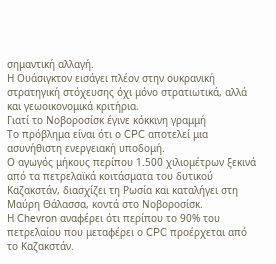σημαντική αλλαγή.
Η Ουάσιγκτον εισάγει πλέον στην ουκρανική στρατηγική στόχευσης όχι μόνο στρατιωτικά, αλλά και γεωοικονομικά κριτήρια.
Γιατί το Νοβοροσίσκ έγινε κόκκινη γραμμή
Το πρόβλημα είναι ότι ο CPC αποτελεί μια ασυνήθιστη ενεργειακή υποδομή.
Ο αγωγός μήκους περίπου 1.500 χιλιομέτρων ξεκινά από τα πετρελαϊκά κοιτάσματα του δυτικού Καζακστάν, διασχίζει τη Ρωσία και καταλήγει στη Μαύρη Θάλασσα, κοντά στο Νοβοροσίσκ.
Η Chevron αναφέρει ότι περίπου το 90% του πετρελαίου που μεταφέρει ο CPC προέρχεται από το Καζακστάν.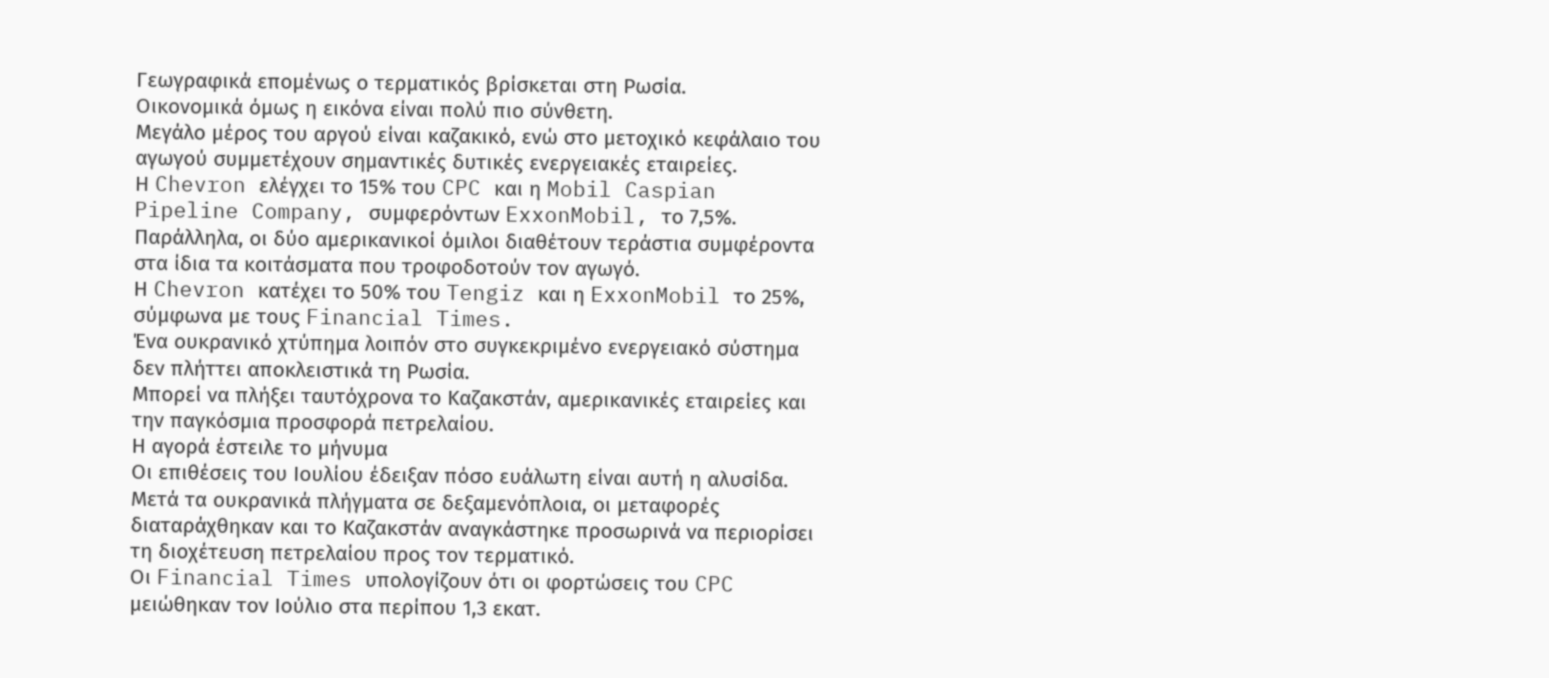Γεωγραφικά επομένως ο τερματικός βρίσκεται στη Ρωσία.
Οικονομικά όμως η εικόνα είναι πολύ πιο σύνθετη.
Μεγάλο μέρος του αργού είναι καζακικό, ενώ στο μετοχικό κεφάλαιο του αγωγού συμμετέχουν σημαντικές δυτικές ενεργειακές εταιρείες.
Η Chevron ελέγχει το 15% του CPC και η Mobil Caspian Pipeline Company, συμφερόντων ExxonMobil, το 7,5%.
Παράλληλα, οι δύο αμερικανικοί όμιλοι διαθέτουν τεράστια συμφέροντα στα ίδια τα κοιτάσματα που τροφοδοτούν τον αγωγό.
Η Chevron κατέχει το 50% του Tengiz και η ExxonMobil το 25%, σύμφωνα με τους Financial Times.
Ένα ουκρανικό χτύπημα λοιπόν στο συγκεκριμένο ενεργειακό σύστημα δεν πλήττει αποκλειστικά τη Ρωσία.
Μπορεί να πλήξει ταυτόχρονα το Καζακστάν, αμερικανικές εταιρείες και την παγκόσμια προσφορά πετρελαίου.
Η αγορά έστειλε το μήνυμα
Οι επιθέσεις του Ιουλίου έδειξαν πόσο ευάλωτη είναι αυτή η αλυσίδα.
Μετά τα ουκρανικά πλήγματα σε δεξαμενόπλοια, οι μεταφορές διαταράχθηκαν και το Καζακστάν αναγκάστηκε προσωρινά να περιορίσει τη διοχέτευση πετρελαίου προς τον τερματικό.
Οι Financial Times υπολογίζουν ότι οι φορτώσεις του CPC μειώθηκαν τον Ιούλιο στα περίπου 1,3 εκατ.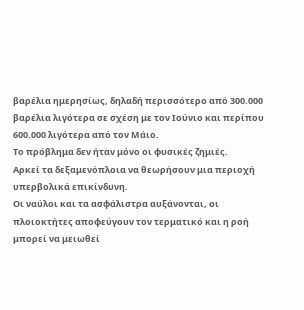βαρέλια ημερησίως, δηλαδή περισσότερο από 300.000 βαρέλια λιγότερα σε σχέση με τον Ιούνιο και περίπου 600.000 λιγότερα από τον Μάιο.
Το πρόβλημα δεν ήταν μόνο οι φυσικές ζημιές.
Αρκεί τα δεξαμενόπλοια να θεωρήσουν μια περιοχή υπερβολικά επικίνδυνη.
Οι ναύλοι και τα ασφάλιστρα αυξάνονται, οι πλοιοκτήτες αποφεύγουν τον τερματικό και η ροή μπορεί να μειωθεί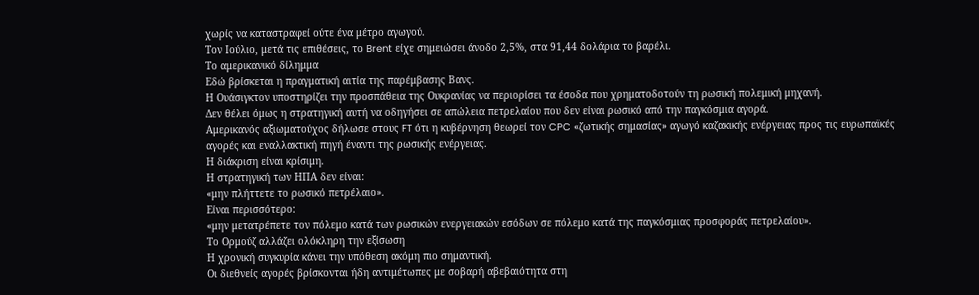χωρίς να καταστραφεί ούτε ένα μέτρο αγωγού.
Τον Ιούλιο, μετά τις επιθέσεις, το Brent είχε σημειώσει άνοδο 2,5%, στα 91,44 δολάρια το βαρέλι.
Το αμερικανικό δίλημμα
Εδώ βρίσκεται η πραγματική αιτία της παρέμβασης Βανς.
Η Ουάσιγκτον υποστηρίζει την προσπάθεια της Ουκρανίας να περιορίσει τα έσοδα που χρηματοδοτούν τη ρωσική πολεμική μηχανή.
Δεν θέλει όμως η στρατηγική αυτή να οδηγήσει σε απώλεια πετρελαίου που δεν είναι ρωσικό από την παγκόσμια αγορά.
Αμερικανός αξιωματούχος δήλωσε στους FT ότι η κυβέρνηση θεωρεί τον CPC «ζωτικής σημασίας» αγωγό καζακικής ενέργειας προς τις ευρωπαϊκές αγορές και εναλλακτική πηγή έναντι της ρωσικής ενέργειας.
Η διάκριση είναι κρίσιμη.
Η στρατηγική των ΗΠΑ δεν είναι:
«μην πλήττετε το ρωσικό πετρέλαιο».
Είναι περισσότερο:
«μην μετατρέπετε τον πόλεμο κατά των ρωσικών ενεργειακών εσόδων σε πόλεμο κατά της παγκόσμιας προσφοράς πετρελαίου».
Το Ορμούζ αλλάζει ολόκληρη την εξίσωση
Η χρονική συγκυρία κάνει την υπόθεση ακόμη πιο σημαντική.
Οι διεθνείς αγορές βρίσκονται ήδη αντιμέτωπες με σοβαρή αβεβαιότητα στη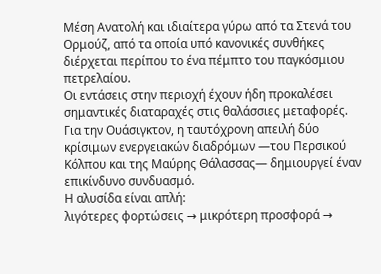Μέση Ανατολή και ιδιαίτερα γύρω από τα Στενά του Ορμούζ, από τα οποία υπό κανονικές συνθήκες διέρχεται περίπου το ένα πέμπτο του παγκόσμιου πετρελαίου.
Οι εντάσεις στην περιοχή έχουν ήδη προκαλέσει σημαντικές διαταραχές στις θαλάσσιες μεταφορές.
Για την Ουάσιγκτον, η ταυτόχρονη απειλή δύο κρίσιμων ενεργειακών διαδρόμων —του Περσικού Κόλπου και της Μαύρης Θάλασσας— δημιουργεί έναν επικίνδυνο συνδυασμό.
Η αλυσίδα είναι απλή:
λιγότερες φορτώσεις → μικρότερη προσφορά →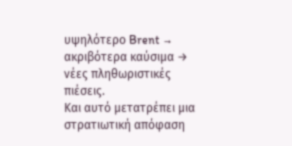υψηλότερο Brent → ακριβότερα καύσιμα → νέες πληθωριστικές πιέσεις.
Και αυτό μετατρέπει μια στρατιωτική απόφαση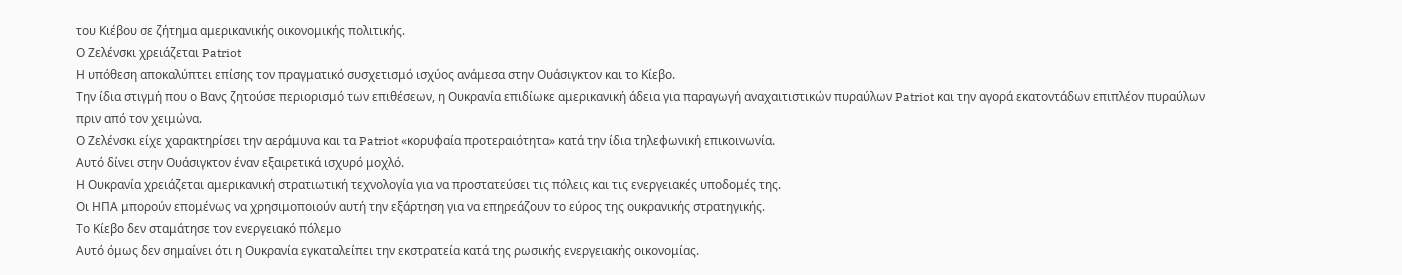του Κιέβου σε ζήτημα αμερικανικής οικονομικής πολιτικής.
Ο Ζελένσκι χρειάζεται Patriot
Η υπόθεση αποκαλύπτει επίσης τον πραγματικό συσχετισμό ισχύος ανάμεσα στην Ουάσιγκτον και το Κίεβο.
Την ίδια στιγμή που ο Βανς ζητούσε περιορισμό των επιθέσεων, η Ουκρανία επιδίωκε αμερικανική άδεια για παραγωγή αναχαιτιστικών πυραύλων Patriot και την αγορά εκατοντάδων επιπλέον πυραύλων πριν από τον χειμώνα.
Ο Ζελένσκι είχε χαρακτηρίσει την αεράμυνα και τα Patriot «κορυφαία προτεραιότητα» κατά την ίδια τηλεφωνική επικοινωνία.
Αυτό δίνει στην Ουάσιγκτον έναν εξαιρετικά ισχυρό μοχλό.
Η Ουκρανία χρειάζεται αμερικανική στρατιωτική τεχνολογία για να προστατεύσει τις πόλεις και τις ενεργειακές υποδομές της.
Οι ΗΠΑ μπορούν επομένως να χρησιμοποιούν αυτή την εξάρτηση για να επηρεάζουν το εύρος της ουκρανικής στρατηγικής.
Το Κίεβο δεν σταμάτησε τον ενεργειακό πόλεμο
Αυτό όμως δεν σημαίνει ότι η Ουκρανία εγκαταλείπει την εκστρατεία κατά της ρωσικής ενεργειακής οικονομίας.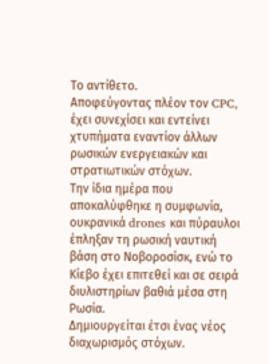Το αντίθετο.
Αποφεύγοντας πλέον τον CPC, έχει συνεχίσει και εντείνει χτυπήματα εναντίον άλλων ρωσικών ενεργειακών και στρατιωτικών στόχων.
Την ίδια ημέρα που αποκαλύφθηκε η συμφωνία, ουκρανικά drones και πύραυλοι έπληξαν τη ρωσική ναυτική βάση στο Νοβοροσίσκ, ενώ το Κίεβο έχει επιτεθεί και σε σειρά διυλιστηρίων βαθιά μέσα στη Ρωσία.
Δημιουργείται έτσι ένας νέος διαχωρισμός στόχων.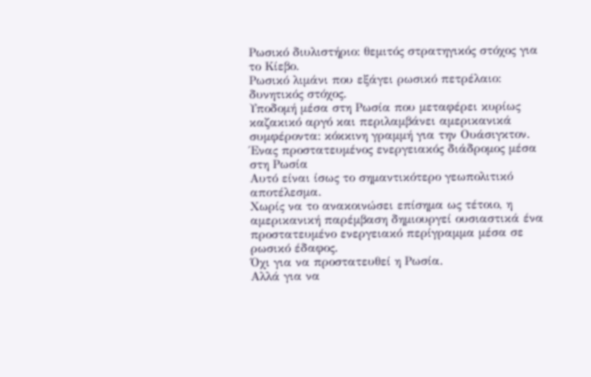Ρωσικό διυλιστήριο: θεμιτός στρατηγικός στόχος για το Κίεβο.
Ρωσικό λιμάνι που εξάγει ρωσικό πετρέλαιο: δυνητικός στόχος.
Υποδομή μέσα στη Ρωσία που μεταφέρει κυρίως καζακικό αργό και περιλαμβάνει αμερικανικά συμφέροντα: κόκκινη γραμμή για την Ουάσιγκτον.
Ένας προστατευμένος ενεργειακός διάδρομος μέσα στη Ρωσία
Αυτό είναι ίσως το σημαντικότερο γεωπολιτικό αποτέλεσμα.
Χωρίς να το ανακοινώσει επίσημα ως τέτοιο, η αμερικανική παρέμβαση δημιουργεί ουσιαστικά ένα προστατευμένο ενεργειακό περίγραμμα μέσα σε ρωσικό έδαφος.
Όχι για να προστατευθεί η Ρωσία.
Αλλά για να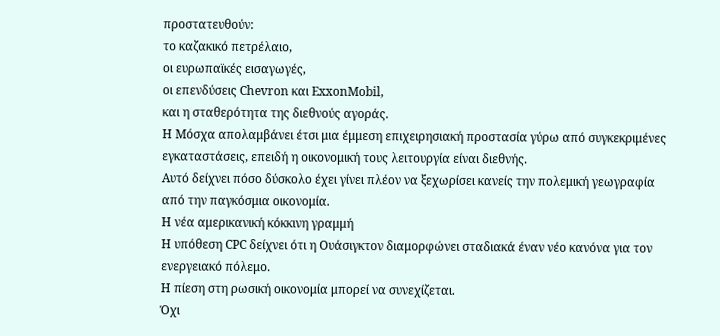προστατευθούν:
το καζακικό πετρέλαιο,
οι ευρωπαϊκές εισαγωγές,
οι επενδύσεις Chevron και ExxonMobil,
και η σταθερότητα της διεθνούς αγοράς.
Η Μόσχα απολαμβάνει έτσι μια έμμεση επιχειρησιακή προστασία γύρω από συγκεκριμένες εγκαταστάσεις, επειδή η οικονομική τους λειτουργία είναι διεθνής.
Αυτό δείχνει πόσο δύσκολο έχει γίνει πλέον να ξεχωρίσει κανείς την πολεμική γεωγραφία από την παγκόσμια οικονομία.
Η νέα αμερικανική κόκκινη γραμμή
Η υπόθεση CPC δείχνει ότι η Ουάσιγκτον διαμορφώνει σταδιακά έναν νέο κανόνα για τον ενεργειακό πόλεμο.
Η πίεση στη ρωσική οικονομία μπορεί να συνεχίζεται.
Όχι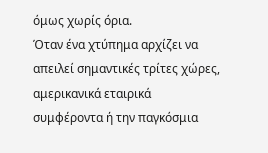όμως χωρίς όρια.
Όταν ένα χτύπημα αρχίζει να απειλεί σημαντικές τρίτες χώρες, αμερικανικά εταιρικά συμφέροντα ή την παγκόσμια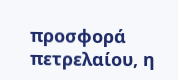προσφορά πετρελαίου, η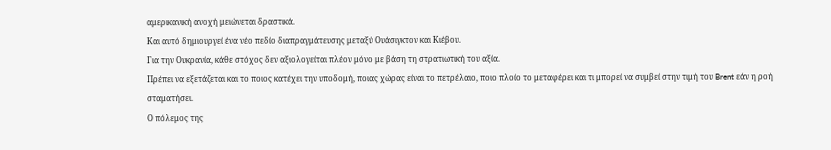αμερικανική ανοχή μειώνεται δραστικά.
Και αυτό δημιουργεί ένα νέο πεδίο διαπραγμάτευσης μεταξύ Ουάσιγκτον και Κιέβου.
Για την Ουκρανία, κάθε στόχος δεν αξιολογείται πλέον μόνο με βάση τη στρατιωτική του αξία.
Πρέπει να εξετάζεται και το ποιος κατέχει την υποδομή, ποιας χώρας είναι το πετρέλαιο, ποιο πλοίο το μεταφέρει και τι μπορεί να συμβεί στην τιμή του Brent εάν η ροή σταματήσει.
Ο πόλεμος της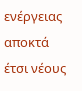ενέργειας αποκτά έτσι νέους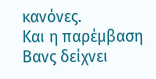κανόνες.
Και η παρέμβαση Βανς δείχνει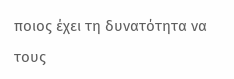ποιος έχει τη δυνατότητα να τους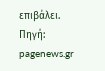επιβάλει.
Πηγή: pagenews.gr